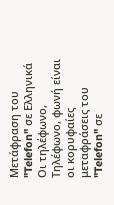Μετάφραση του "Telefon" σε Ελληνικά
Οι τηλέφωνο, Τηλέφωνο, φωνή είναι οι κορυφαίες μεταφράσεις του "Telefon" σε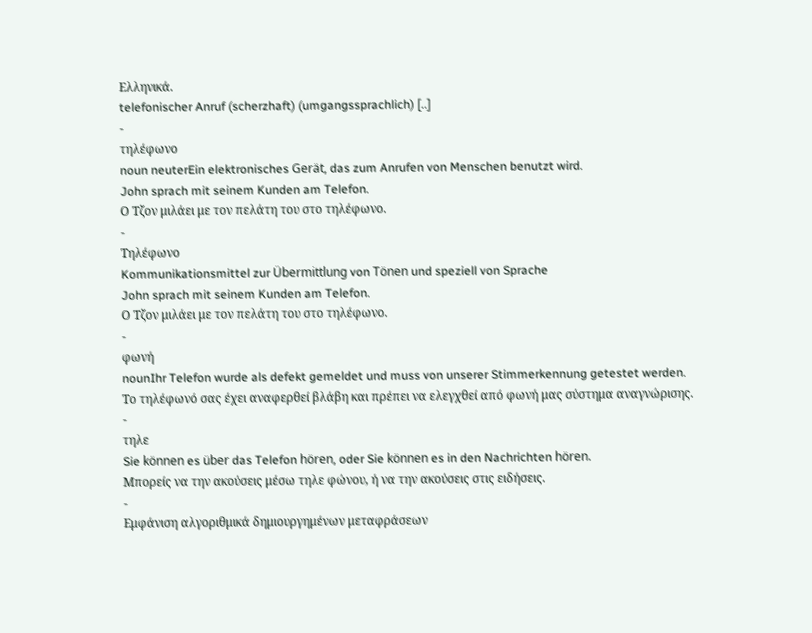Ελληνικά.
telefonischer Anruf (scherzhaft) (umgangssprachlich) [..]
-
τηλέφωνο
noun neuterEin elektronisches Gerät, das zum Anrufen von Menschen benutzt wird.
John sprach mit seinem Kunden am Telefon.
Ο Τζον μιλάει με τον πελάτη του στο τηλέφωνο.
-
Τηλέφωνο
Kommunikationsmittel zur Übermittlung von Tönen und speziell von Sprache
John sprach mit seinem Kunden am Telefon.
Ο Τζον μιλάει με τον πελάτη του στο τηλέφωνο.
-
φωνή
nounIhr Telefon wurde als defekt gemeldet und muss von unserer Stimmerkennung getestet werden.
Το τηλέφωνό σας έχει αναφερθεί βλάβη και πρέπει να ελεγχθεί από φωνή μας σύστημα αναγνώρισης.
-
τηλε
Sie können es über das Telefon hören, oder Sie können es in den Nachrichten hören.
Μπορείς να την ακούσεις μέσω τηλε φώνου, ή να την ακούσεις στις ειδήσεις.
-
Εμφάνιση αλγοριθμικά δημιουργημένων μεταφράσεων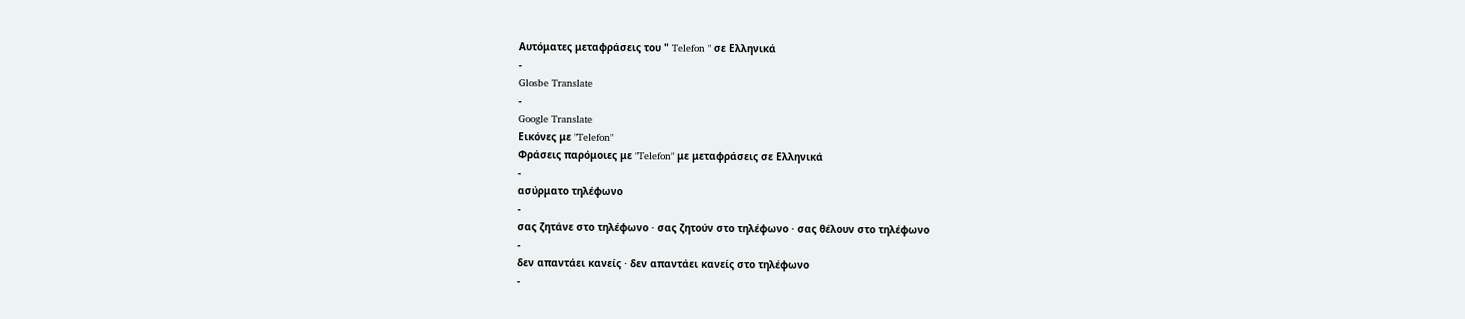Αυτόματες μεταφράσεις του " Telefon " σε Ελληνικά
-
Glosbe Translate
-
Google Translate
Εικόνες με "Telefon"
Φράσεις παρόμοιες με "Telefon" με μεταφράσεις σε Ελληνικά
-
ασύρματο τηλέφωνο
-
σας ζητάνε στο τηλέφωνο · σας ζητούν στο τηλέφωνο · σας θέλουν στο τηλέφωνο
-
δεν απαντάει κανείς · δεν απαντάει κανείς στο τηλέφωνο
-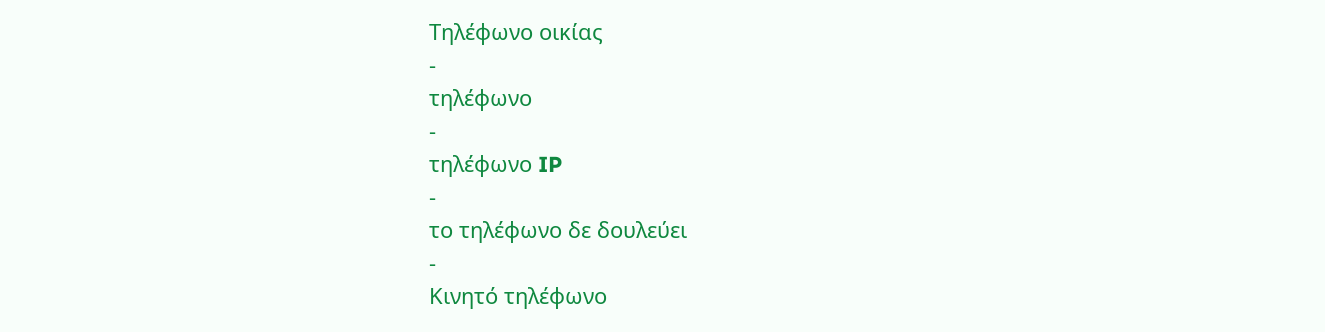Τηλέφωνο οικίας
-
τηλέφωνο
-
τηλέφωνο IP
-
το τηλέφωνο δε δουλεύει
-
Κινητό τηλέφωνο